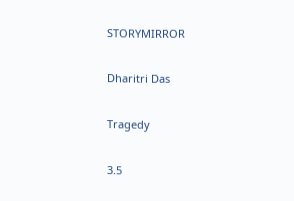STORYMIRROR

Dharitri Das

Tragedy

3.5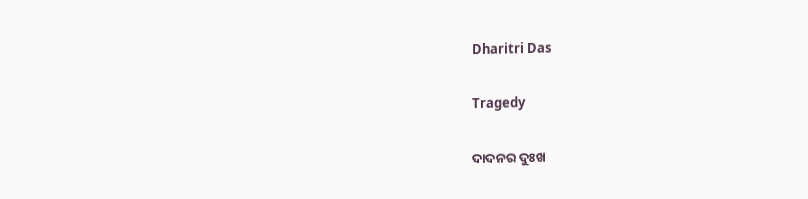Dharitri Das

Tragedy

ଦାଦନର ଦୁଃଖ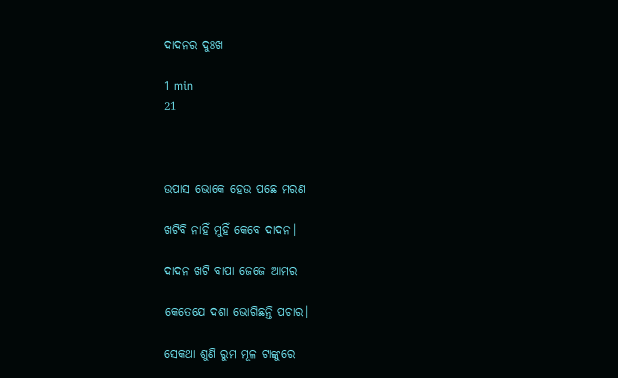ଦାଦନର ଦୁଃଖ

1 min
21



ଉପାସ ଭୋକେ ହେଉ ପଛେ ମରଣ

ଖଟିବି ନାହିଁ ମୁହିଁ କେବେ ଦାଦନ।

ଦାଦନ ଖଟି ବାପା ଜେଜେ ଆମର

କେତେଯେ ଦଶା ଭୋଗିଛନ୍ତି ପଚାର।

ସେକଥା ଶୁଣି ରୁମ ମୂଳ ଟାଙ୍କୁରେ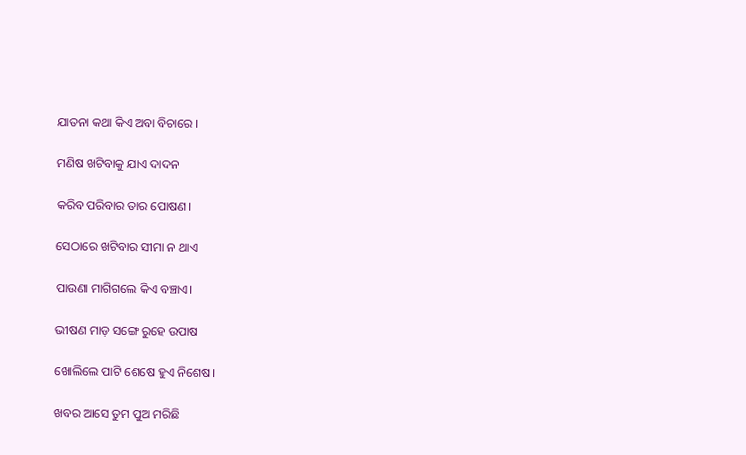ଯାତନା କଥା କିଏ ଅବା ବିଚାରେ ।

ମଣିଷ ଖଟିବାକୁ ଯାଏ ଦାଦନ

କରିବ ପରିବାର ତାର ପୋଷଣ।

ସେଠାରେ ଖଟିବାର ସୀମା ନ ଥାଏ

ପାଉଣା ମାଗିଗଲେ କିଏ ବଞ୍ଚାଏ।

ଭୀଷଣ ମାଡ଼ ସଙ୍ଗେ ରୁହେ ଉପାଷ

ଖୋଲିଲେ ପାଟି ଶେଷେ ହୁଏ ନିଶେଷ।

ଖବର ଆସେ ତୁମ ପୁଅ ମରିଛି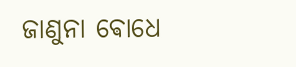ଜାଣୁନା ଵୋଧେ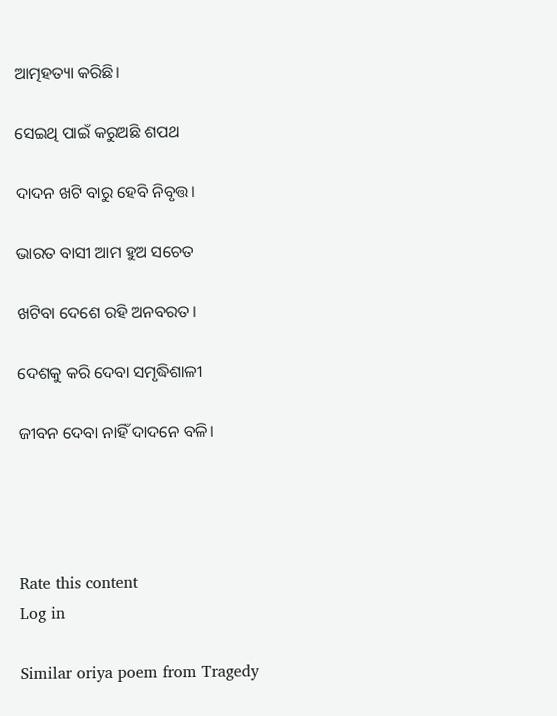ଆତ୍ମହତ୍ୟା କରିଛି।

ସେଇଥି ପାଇଁ କରୁଅଛି ଶପଥ

ଦାଦନ ଖଟି ବାରୁ ହେବି ନିବୃତ୍ତ।

ଭାରତ ବାସୀ ଆମ ହୁଅ ସଚେତ

ଖଟିବା ଦେଶେ ରହି ଅନବରତ।

ଦେଶକୁ କରି ଦେବା ସମୃଦ୍ଧିଶାଳୀ

ଜୀବନ ଦେବା ନାହିଁ ଦାଦନେ ବଳି।




Rate this content
Log in

Similar oriya poem from Tragedy